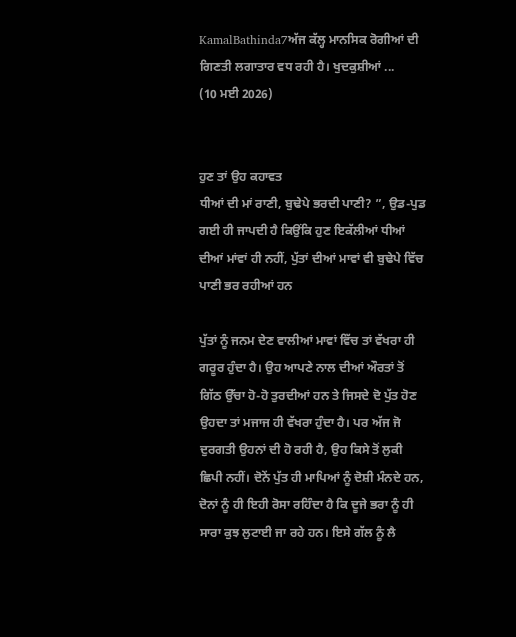KamalBathinda7ਅੱਜ ਕੱਲ੍ਹ ਮਾਨਸਿਕ ਰੋਗੀਆਂ ਦੀ ਗਿਣਤੀ ਲਗਾਤਾਰ ਵਧ ਰਹੀ ਹੈ। ਖੁਦਕੁਸ਼ੀਆਂ ...
(10 ਮਈ 2026)


ਹੁਣ ਤਾਂ ਉਹ ਕਹਾਵਤ
ਧੀਆਂ ਦੀ ਮਾਂ ਰਾਣੀ, ਬੁਢੇਪੇ ਭਰਦੀ ਪਾਣੀ? ”, ਉਡ-ਪੁਡ ਗਈ ਹੀ ਜਾਪਦੀ ਹੈ ਕਿਉਂਕਿ ਹੁਣ ਇਕੱਲੀਆਂ ਧੀਆਂ ਦੀਆਂ ਮਾਂਵਾਂ ਹੀ ਨਹੀਂ, ਪੁੱਤਾਂ ਦੀਆਂ ਮਾਵਾਂ ਵੀ ਬੁਢੇਪੇ ਵਿੱਚ ਪਾਣੀ ਭਰ ਰਹੀਆਂ ਹਨ

ਪੁੱਤਾਂ ਨੂੰ ਜਨਮ ਦੇਣ ਵਾਲੀਆਂ ਮਾਵਾਂ ਵਿੱਚ ਤਾਂ ਵੱਖਰਾ ਹੀ ਗਰੂਰ ਹੁੰਦਾ ਹੈ। ਉਹ ਆਪਣੇ ਨਾਲ ਦੀਆਂ ਔਰਤਾਂ ਤੋਂ ਗਿੱਠ ਉੱਚਾ ਹੋ-ਹੋ ਤੁਰਦੀਆਂ ਹਨ ਤੇ ਜਿਸਦੇ ਦੋ ਪੁੱਤ ਹੋਣ ਉਹਦਾ ਤਾਂ ਮਜਾਜ ਹੀ ਵੱਖਰਾ ਹੁੰਦਾ ਹੈ। ਪਰ ਅੱਜ ਜੋ ਦੁਰਗਤੀ ਉਹਨਾਂ ਦੀ ਹੋ ਰਹੀ ਹੈ, ਉਹ ਕਿਸੇ ਤੋਂ ਲੁਕੀ ਛਿਪੀ ਨਹੀਂ। ਦੋਨੇਂ ਪੁੱਤ ਹੀ ਮਾਪਿਆਂ ਨੂੰ ਦੋਸ਼ੀ ਮੰਨਦੇ ਹਨ, ਦੋਨਾਂ ਨੂੰ ਹੀ ਇਹੀ ਰੋਸਾ ਰਹਿੰਦਾ ਹੈ ਕਿ ਦੂਜੇ ਭਰਾ ਨੂੰ ਹੀ ਸਾਰਾ ਕੁਝ ਲੁਟਾਈ ਜਾ ਰਹੇ ਹਨ। ਇਸੇ ਗੱਲ ਨੂੰ ਲੈ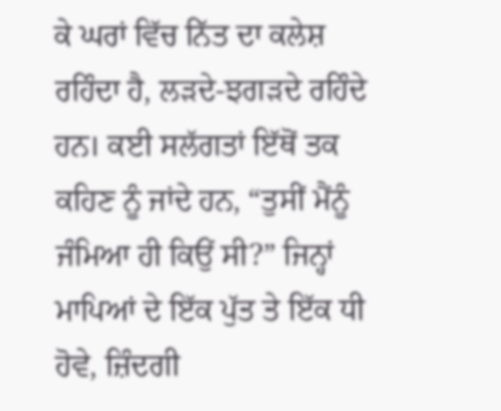ਕੇ ਘਰਾਂ ਵਿੱਚ ਨਿੱਤ ਦਾ ਕਲੇਸ਼ ਰਹਿੰਦਾ ਹੈ, ਲੜਦੇ-ਝਗੜਦੇ ਰਹਿੰਦੇ ਹਨ। ਕਈ ਸਲੱਗਤਾਂ ਇੱਥੋਂ ਤਕ ਕਹਿਣ ਨੂੰ ਜਾਂਦੇ ਹਨ, “ਤੁਸੀਂ ਮੈਂਨੂੰ ਜੰਮਿਆ ਹੀ ਕਿਉਂ ਸੀ?” ਜਿਨ੍ਹਾਂ ਮਾਪਿਆਂ ਦੇ ਇੱਕ ਪੁੱਤ ਤੇ ਇੱਕ ਧੀ ਹੋਵੇ, ਜ਼ਿੰਦਗੀ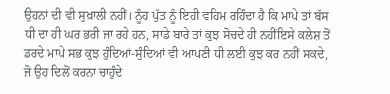ਉਹਨਾਂ ਦੀ ਵੀ ਸੁਖ਼ਾਲੀ ਨਹੀਂ। ਨੂੰਹ ਪੁੱਤ ਨੂੰ ਇਹੀ ਵਹਿਮ ਰਹਿੰਦਾ ਹੈ ਕਿ ਮਾਪੇ ਤਾਂ ਬੱਸ ਧੀ ਦਾ ਹੀ ਘਰ ਭਰੀ ਜਾ ਰਹੇ ਹਨ, ਸਾਡੇ ਬਾਰੇ ਤਾਂ ਕੁਝ ਸੋਚਦੇ ਹੀ ਨਹੀਂਇਸੇ ਕਲੇਸ਼ ਤੋਂ ਡਰਦੇ ਮਾਪੇ ਸਭ ਕੁਝ ਹੁੰਦਿਆਂ-ਸੁੰਦਿਆਂ ਵੀ ਆਪਣੀ ਧੀ ਲਈ ਕੁਝ ਕਰ ਨਹੀਂ ਸਕਦੇ, ਜੋ ਉਹ ਦਿਲੋਂ ਕਰਨਾ ਚਾਹੁੰਦੇ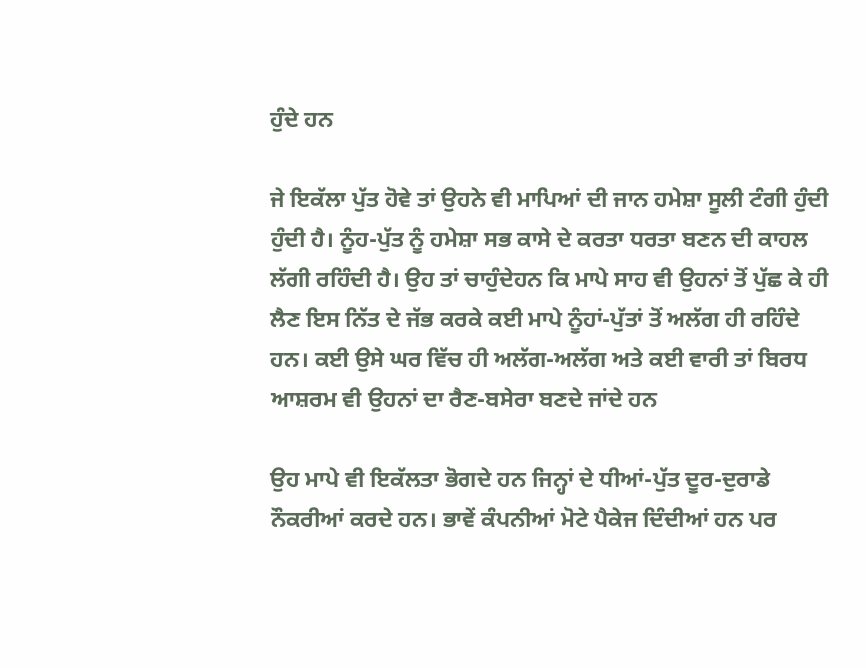ਹੁੰਦੇ ਹਨ

ਜੇ ਇਕੱਲਾ ਪੁੱਤ ਹੋਵੇ ਤਾਂ ਉਹਨੇ ਵੀ ਮਾਪਿਆਂ ਦੀ ਜਾਨ ਹਮੇਸ਼ਾ ਸੂਲੀ ਟੰਗੀ ਹੁੰਦੀ ਹੁੰਦੀ ਹੈ। ਨੂੰਹ-ਪੁੱਤ ਨੂੰ ਹਮੇਸ਼ਾ ਸਭ ਕਾਸੇ ਦੇ ਕਰਤਾ ਧਰਤਾ ਬਣਨ ਦੀ ਕਾਹਲ ਲੱਗੀ ਰਹਿੰਦੀ ਹੈ। ਉਹ ਤਾਂ ਚਾਹੁੰਦੇਹਨ ਕਿ ਮਾਪੇ ਸਾਹ ਵੀ ਉਹਨਾਂ ਤੋਂ ਪੁੱਛ ਕੇ ਹੀ ਲੈਣ ਇਸ ਨਿੱਤ ਦੇ ਜੱਭ ਕਰਕੇ ਕਈ ਮਾਪੇ ਨੂੰਹਾਂ-ਪੁੱਤਾਂ ਤੋਂ ਅਲੱਗ ਹੀ ਰਹਿੰਦੇ ਹਨ। ਕਈ ਉਸੇ ਘਰ ਵਿੱਚ ਹੀ ਅਲੱਗ-ਅਲੱਗ ਅਤੇ ਕਈ ਵਾਰੀ ਤਾਂ ਬਿਰਧ ਆਸ਼ਰਮ ਵੀ ਉਹਨਾਂ ਦਾ ਰੈਣ-ਬਸੇਰਾ ਬਣਦੇ ਜਾਂਦੇ ਹਨ

ਉਹ ਮਾਪੇ ਵੀ ਇਕੱਲਤਾ ਭੋਗਦੇ ਹਨ ਜਿਨ੍ਹਾਂ ਦੇ ਧੀਆਂ-ਪੁੱਤ ਦੂਰ-ਦੁਰਾਡੇ ਨੌਕਰੀਆਂ ਕਰਦੇ ਹਨ। ਭਾਵੇਂ ਕੰਪਨੀਆਂ ਮੋਟੇ ਪੈਕੇਜ ਦਿੰਦੀਆਂ ਹਨ ਪਰ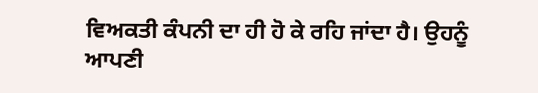ਵਿਅਕਤੀ ਕੰਪਨੀ ਦਾ ਹੀ ਹੋ ਕੇ ਰਹਿ ਜਾਂਦਾ ਹੈ। ਉਹਨੂੰ ਆਪਣੀ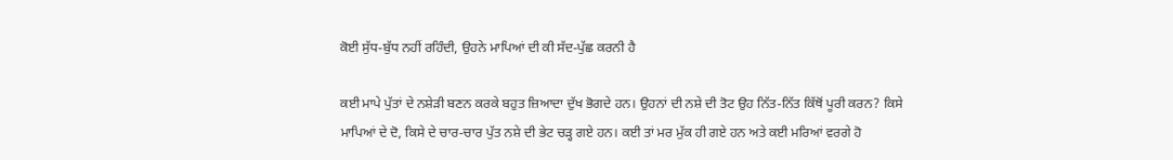ਕੋਈ ਸੁੱਧ-ਬੁੱਧ ਨਹੀਂ ਰਹਿੰਦੀ, ਉਹਨੇ ਮਾਪਿਆਂ ਦੀ ਕੀ ਸੱਦ-ਪੁੱਛ ਕਰਨੀ ਹੈ

ਕਈ ਮਾਪੇ ਪੁੱਤਾਂ ਦੇ ਨਸ਼ੇੜੀ ਬਣਨ ਕਰਕੇ ਬਹੁਤ ਜ਼ਿਆਦਾ ਦੁੱਖ ਭੋਗਦੇ ਹਨ। ਉਹਨਾਂ ਦੀ ਨਸ਼ੇ ਦੀ ਤੋਟ ਉਹ ਨਿੱਤ-ਨਿੱਤ ਕਿੱਥੋਂ ਪੂਰੀ ਕਰਨ? ਕਿਸੇ ਮਾਪਿਆਂ ਦੇ ਦੋ, ਕਿਸੇ ਦੇ ਚਾਰ-ਚਾਰ ਪੁੱਤ ਨਸ਼ੇ ਦੀ ਭੇਟ ਚੜ੍ਹ ਗਏ ਹਨ। ਕਈ ਤਾਂ ਮਰ ਮੁੱਕ ਹੀ ਗਏ ਹਨ ਅਤੇ ਕਈ ਮਰਿਆਂ ਵਰਗੇ ਹੋ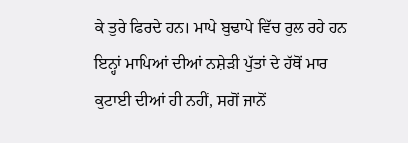ਕੇ ਤੁਰੇ ਫਿਰਦੇ ਹਨ। ਮਾਪੇ ਬੁਢਾਪੇ ਵਿੱਚ ਰੁਲ ਰਹੇ ਹਨ ਇਨ੍ਹਾਂ ਮਾਪਿਆਂ ਦੀਆਂ ਨਸ਼ੇੜੀ ਪੁੱਤਾਂ ਦੇ ਹੱਥੋਂ ਮਾਰ ਕੁਟਾਈ ਦੀਆਂ ਹੀ ਨਹੀਂ, ਸਗੋਂ ਜਾਨੋਂ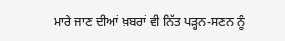ਮਾਰੇ ਜਾਣ ਦੀਆਂ ਖ਼ਬਰਾਂ ਵੀ ਨਿੱਤ ਪੜ੍ਹਨ-ਸਣਨ ਨੂੰ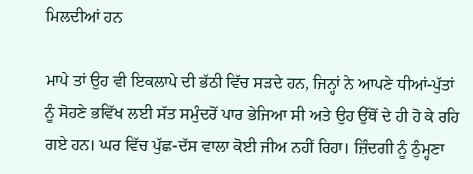ਮਿਲਦੀਆਂ ਹਨ

ਮਾਪੇ ਤਾਂ ਉਹ ਵੀ ਇਕਲਾਪੇ ਦੀ ਭੱਠੀ ਵਿੱਚ ਸੜਦੇ ਹਨ, ਜਿਨ੍ਹਾਂ ਨੇ ਆਪਣੇ ਧੀਆਂ-ਪੁੱਤਾਂ ਨੂੰ ਸੋਹਣੇ ਭਵਿੱਖ ਲਈ ਸੱਤ ਸਮੁੰਦਰੋਂ ਪਾਰ ਭੇਜਿਆ ਸੀ ਅਤੇ ਉਹ ਉੱਥੋਂ ਦੇ ਹੀ ਹੋ ਕੇ ਰਹਿ ਗਏ ਹਨ। ਘਰ ਵਿੱਚ ਪੁੱਛ-ਦੱਸ ਵਾਲਾ ਕੋਈ ਜੀਅ ਨਹੀਂ ਰਿਹਾ। ਜ਼ਿੰਦਗੀ ਨੂੰ ਠੁੰਮ੍ਹਣਾ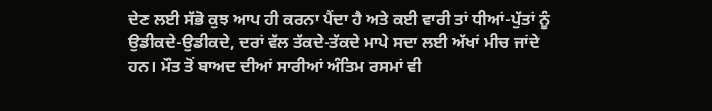ਦੇਣ ਲਈ ਸੱਭੋ ਕੁਝ ਆਪ ਹੀ ਕਰਨਾ ਪੈਂਦਾ ਹੈ ਅਤੇ ਕਈ ਵਾਰੀ ਤਾਂ ਧੀਆਂ-ਪੁੱਤਾਂ ਨੂੰ ਉਡੀਕਦੇ-ਉਡੀਕਦੇ, ਦਰਾਂ ਵੱਲ ਤੱਕਦੇ-ਤੱਕਦੇ ਮਾਪੇ ਸਦਾ ਲਈ ਅੱਖਾਂ ਮੀਚ ਜਾਂਦੇ ਹਨ। ਮੌਤ ਤੋਂ ਬਾਅਦ ਦੀਆਂ ਸਾਰੀਆਂ ਅੰਤਿਮ ਰਸਮਾਂ ਵੀ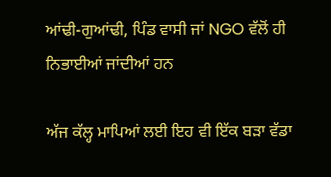ਆਂਢੀ-ਗੁਆਂਢੀ, ਪਿੰਡ ਵਾਸੀ ਜਾਂ NGO ਵੱਲੋਂ ਹੀ ਨਿਭਾਈਆਂ ਜਾਂਦੀਆਂ ਹਨ

ਅੱਜ ਕੱਲ੍ਹ ਮਾਪਿਆਂ ਲਈ ਇਹ ਵੀ ਇੱਕ ਬੜਾ ਵੱਡਾ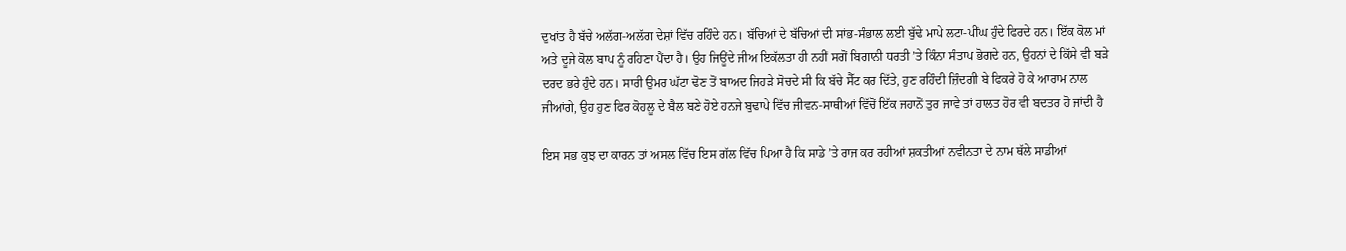ਦੁਖਾਂਤ ਹੈ ਬੱਚੇ ਅਲੱਗ-ਅਲੱਗ ਦੇਸ਼ਾਂ ਵਿੱਚ ਰਹਿੰਦੇ ਹਨ। ਬੱਚਿਆਂ ਦੇ ਬੱਚਿਆਂ ਦੀ ਸਾਂਭ-ਸੰਭਾਲ ਲਈ ਬੁੱਢੇ ਮਾਪੇ ਲਟਾ-ਪੀਂਘ ਹੁੰਦੇ ਫਿਰਦੇ ਹਨ। ਇੱਕ ਕੋਲ ਮਾਂ ਅਤੇ ਦੂਜੇ ਕੋਲ ਬਾਪ ਨੂੰ ਰਹਿਣਾ ਪੈਂਦਾ ਹੈ। ਉਹ ਜਿਊਂਦੇ ਜੀਅ ਇਕੱਲਤਾ ਹੀ ਨਹੀਂ ਸਗੋਂ ਬਿਗਾਨੀ ਧਰਤੀ ’ਤੇ ਕਿੰਨਾ ਸੰਤਾਪ ਭੋਗਦੇ ਹਨ, ਉਹਨਾਂ ਦੇ ਕਿੱਸੇ ਵੀ ਬੜੇ ਦਰਦ ਭਰੇ ਹੁੰਦੇ ਹਨ। ਸਾਰੀ ਉਮਰ ਘੱਟਾ ਢੋਣ ਤੋਂ ਬਾਅਦ ਜਿਹੜੇ ਸੋਚਦੇ ਸੀ ਕਿ ਬੱਚੇ ਸੈੱਟ ਕਰ ਦਿੱਤੇ, ਹੁਣ ਰਹਿੰਦੀ ਜ਼ਿੰਦਗੀ ਬੇ ਫਿਕਰੇ ਹੋ ਕੇ ਆਰਾਮ ਨਾਲ ਜੀਆਂਗੇ, ਉਹ ਹੁਣ ਫਿਰ ਕੋਹਲੂ ਦੇ ਬੈਲ ਬਣੇ ਹੋਏ ਹਨਜੇ ਬੁਢਾਪੇ ਵਿੱਚ ਜੀਵਨ-ਸਾਥੀਆਂ ਵਿੱਚੋਂ ਇੱਕ ਜਹਾਨੋਂ ਤੁਰ ਜਾਵੇ ਤਾਂ ਹਾਲਤ ਹੋਰ ਵੀ ਬਦਤਰ ਹੋ ਜਾਂਦੀ ਹੈ

ਇਸ ਸਭ ਕੁਝ ਦਾ ਕਾਰਨ ਤਾਂ ਅਸਲ ਵਿੱਚ ਇਸ ਗੱਲ ਵਿੱਚ ਪਿਆ ਹੈ ਕਿ ਸਾਡੇ ’ਤੇ ਰਾਜ ਕਰ ਰਹੀਆਂ ਸ਼ਕਤੀਆਂ ਨਵੀਨਤਾ ਦੇ ਨਾਮ ਥੱਲੇ ਸਾਡੀਆਂ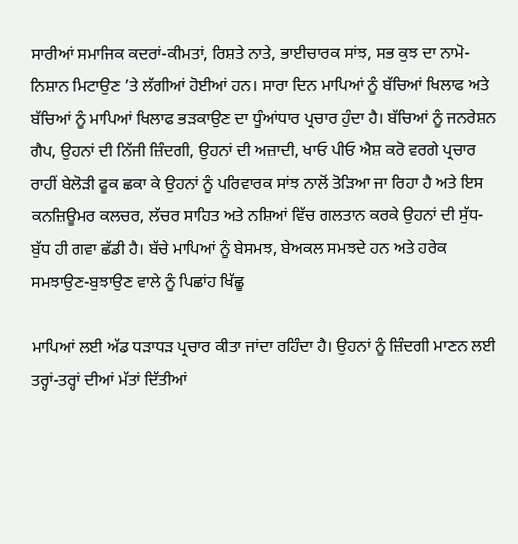ਸਾਰੀਆਂ ਸਮਾਜਿਕ ਕਦਰਾਂ-ਕੀਮਤਾਂ, ਰਿਸ਼ਤੇ ਨਾਤੇ, ਭਾਈਚਾਰਕ ਸਾਂਝ, ਸਭ ਕੁਝ ਦਾ ਨਾਮੋ-ਨਿਸ਼ਾਨ ਮਿਟਾਉਣ ’ਤੇ ਲੱਗੀਆਂ ਹੋਈਆਂ ਹਨ। ਸਾਰਾ ਦਿਨ ਮਾਪਿਆਂ ਨੂੰ ਬੱਚਿਆਂ ਖਿਲਾਫ ਅਤੇ ਬੱਚਿਆਂ ਨੂੰ ਮਾਪਿਆਂ ਖਿਲਾਫ ਭੜਕਾਉਣ ਦਾ ਧੂੰਆਂਧਾਰ ਪ੍ਰਚਾਰ ਹੁੰਦਾ ਹੈ। ਬੱਚਿਆਂ ਨੂੰ ਜਨਰੇਸ਼ਨ ਗੈਪ, ਉਹਨਾਂ ਦੀ ਨਿੱਜੀ ਜ਼ਿੰਦਗੀ, ਉਹਨਾਂ ਦੀ ਅਜ਼ਾਦੀ, ਖਾਓ ਪੀਓ ਐਸ਼ ਕਰੋ ਵਰਗੇ ਪ੍ਰਚਾਰ ਰਾਹੀਂ ਬੇਲੋੜੀ ਫੂਕ ਛਕਾ ਕੇ ਉਹਨਾਂ ਨੂੰ ਪਰਿਵਾਰਕ ਸਾਂਝ ਨਾਲੋਂ ਤੋੜਿਆ ਜਾ ਰਿਹਾ ਹੈ ਅਤੇ ਇਸ ਕਨਜ਼ਿਊਮਰ ਕਲਚਰ, ਲੱਚਰ ਸਾਹਿਤ ਅਤੇ ਨਸ਼ਿਆਂ ਵਿੱਚ ਗਲਤਾਨ ਕਰਕੇ ਉਹਨਾਂ ਦੀ ਸੁੱਧ-ਬੁੱਧ ਹੀ ਗਵਾ ਛੱਡੀ ਹੈ। ਬੱਚੇ ਮਾਪਿਆਂ ਨੂੰ ਬੇਸਮਝ, ਬੇਅਕਲ ਸਮਝਦੇ ਹਨ ਅਤੇ ਹਰੇਕ ਸਮਝਾਉਣ-ਬੁਝਾਉਣ ਵਾਲੇ ਨੂੰ ਪਿਛਾਂਹ ਖਿੱਛੂ

ਮਾਪਿਆਂ ਲਈ ਅੱਡ ਧੜਾਧੜ ਪ੍ਰਚਾਰ ਕੀਤਾ ਜਾਂਦਾ ਰਹਿੰਦਾ ਹੈ। ਉਹਨਾਂ ਨੂੰ ਜ਼ਿੰਦਗੀ ਮਾਣਨ ਲਈ ਤਰ੍ਹਾਂ-ਤਰ੍ਹਾਂ ਦੀਆਂ ਮੱਤਾਂ ਦਿੱਤੀਆਂ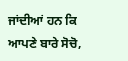ਜਾਂਦੀਆਂ ਹਨ ਕਿ ਆਪਣੇ ਬਾਰੇ ਸੋਚੋ,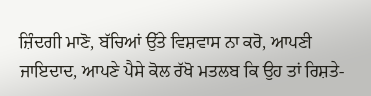ਜ਼ਿੰਦਗੀ ਮਾਣੋ, ਬੱਚਿਆਂ ਉੱਤੇ ਵਿਸ਼ਵਾਸ ਨਾ ਕਰੋ, ਆਪਣੀ ਜਾਇਦਾਦ, ਆਪਣੇ ਪੈਸੇ ਕੋਲ ਰੱਖੋ ਮਤਲਬ ਕਿ ਉਹ ਤਾਂ ਰਿਸ਼ਤੇ-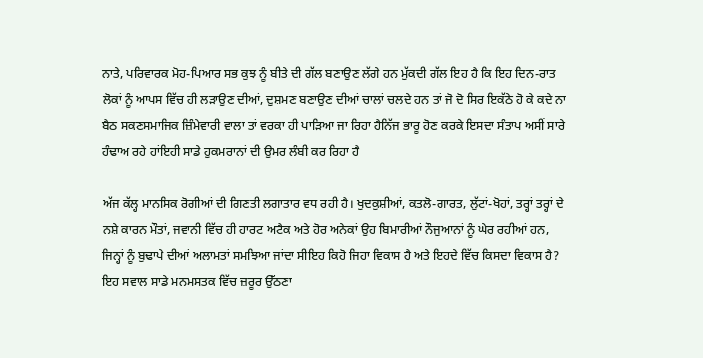ਨਾਤੇ, ਪਰਿਵਾਰਕ ਮੋਹ-ਪਿਆਰ ਸਭ ਕੁਝ ਨੂੰ ਬੀਤੇ ਦੀ ਗੱਲ ਬਣਾਉਣ ਲੱਗੇ ਹਨ ਮੁੱਕਦੀ ਗੱਲ ਇਹ ਹੈ ਕਿ ਇਹ ਦਿਨ-ਰਾਤ ਲੋਕਾਂ ਨੂੰ ਆਪਸ ਵਿੱਚ ਹੀ ਲੜਾਉਣ ਦੀਆਂ, ਦੁਸ਼ਮਣ ਬਣਾਉਣ ਦੀਆਂ ਚਾਲਾਂ ਚਲਦੇ ਹਨ ਤਾਂ ਜੋ ਦੋ ਸਿਰ ਇਕੱਠੇ ਹੋ ਕੇ ਕਦੇ ਨਾ ਬੈਠ ਸਕਣਸਮਾਜਿਕ ਜ਼ਿੰਮੇਵਾਰੀ ਵਾਲਾ ਤਾਂ ਵਰਕਾ ਹੀ ਪਾੜਿਆ ਜਾ ਰਿਹਾ ਹੈਨਿੱਜ ਭਾਰੂ ਹੋਣ ਕਰਕੇ ਇਸਦਾ ਸੰਤਾਪ ਅਸੀਂ ਸਾਰੇ ਹੰਢਾਅ ਰਹੇ ਹਾਂਇਹੀ ਸਾਡੇ ਹੁਕਮਰਾਨਾਂ ਦੀ ਉਮਰ ਲੰਬੀ ਕਰ ਰਿਹਾ ਹੈ

ਅੱਜ ਕੱਲ੍ਹ ਮਾਨਸਿਕ ਰੋਗੀਆਂ ਦੀ ਗਿਣਤੀ ਲਗਾਤਾਰ ਵਧ ਰਹੀ ਹੈ। ਖੁਦਕੁਸ਼ੀਆਂ, ਕਤਲੋ-ਗਾਰਤ, ਲੁੱਟਾਂ-ਖੋਹਾਂ, ਤਰ੍ਹਾਂ ਤਰ੍ਹਾਂ ਦੇ ਨਸ਼ੇ ਕਾਰਨ ਮੌਤਾਂ, ਜਵਾਨੀ ਵਿੱਚ ਹੀ ਹਾਰਟ ਅਟੈਕ ਅਤੇ ਹੋਰ ਅਨੇਕਾਂ ਉਹ ਬਿਮਾਰੀਆਂ ਨੌਜੁਆਨਾਂ ਨੂੰ ਘੇਰ ਰਹੀਆਂ ਹਨ, ਜਿਨ੍ਹਾਂ ਨੂੰ ਬੁਢਾਪੇ ਦੀਆਂ ਅਲਾਮਤਾਂ ਸਮਝਿਆ ਜਾਂਦਾ ਸੀਇਹ ਕਿਹੋ ਜਿਹਾ ਵਿਕਾਸ ਹੈ ਅਤੇ ਇਹਦੇ ਵਿੱਚ ਕਿਸਦਾ ਵਿਕਾਸ ਹੈ? ਇਹ ਸਵਾਲ ਸਾਡੇ ਮਨਮਸਤਕ ਵਿੱਚ ਜ਼ਰੂਰ ਉੱਠਣਾ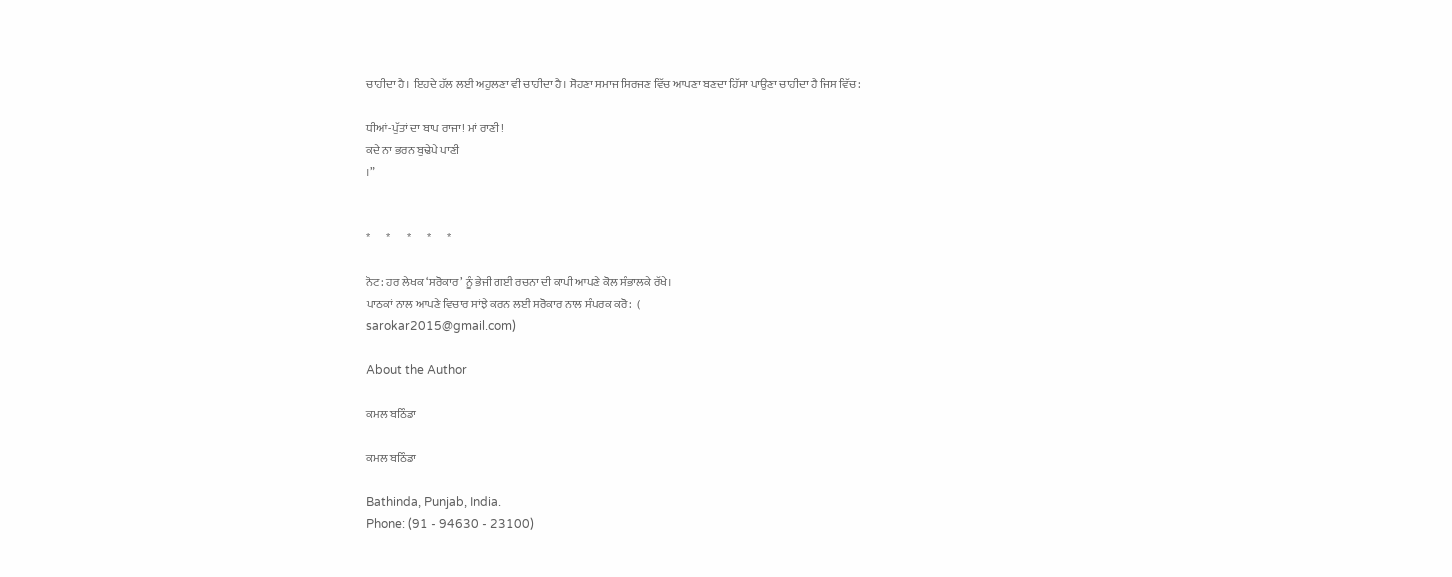ਚਾਹੀਦਾ ਹੈ। ਇਹਦੇ ਹੱਲ ਲਈ ਅਹੁਲਣਾ ਵੀ ਚਾਹੀਦਾ ਹੈ। ਸੋਹਣਾ ਸਮਾਜ ਸਿਰਜਣ ਵਿੱਚ ਆਪਣਾ ਬਣਦਾ ਹਿੱਸਾ ਪਾਉਣਾ ਚਾਹੀਦਾ ਹੈ ਜਿਸ ਵਿੱਚ:

ਧੀਆਂ-ਪੁੱਤਾਂ ਦਾ ਬਾਪ ਰਾਜਾ! ਮਾਂ ਰਾਣੀ!
ਕਦੇ ਨਾ ਭਰਨ ਬੁਢੇਪੇ ਪਾਣੀ
।”


*       *       *       *       *

ਨੋਟ: ਹਰ ਲੇਖਕ ‘ਸਰੋਕਾਰ’ ਨੂੰ ਭੇਜੀ ਗਈ ਰਚਨਾ ਦੀ ਕਾਪੀ ਆਪਣੇ ਕੋਲ ਸੰਭਾਲਕੇ ਰੱਖੇ।
ਪਾਠਕਾਂ ਨਾਲ ਆਪਣੇ ਵਿਚਾਰ ਸਾਂਝੇ ਕਰਨ ਲਈ ਸਰੋਕਾਰ ਨਾਲ ਸੰਪਰਕ ਕਰੋ:  (
sarokar2015@gmail.com)

About the Author

ਕਮਲ ਬਠਿੰਡਾ

ਕਮਲ ਬਠਿੰਡਾ

Bathinda, Punjab, India.
Phone: (91 - 94630 - 23100)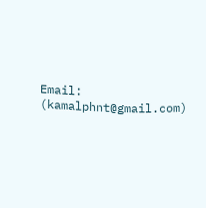Email: (kamalphnt@gmail.com)